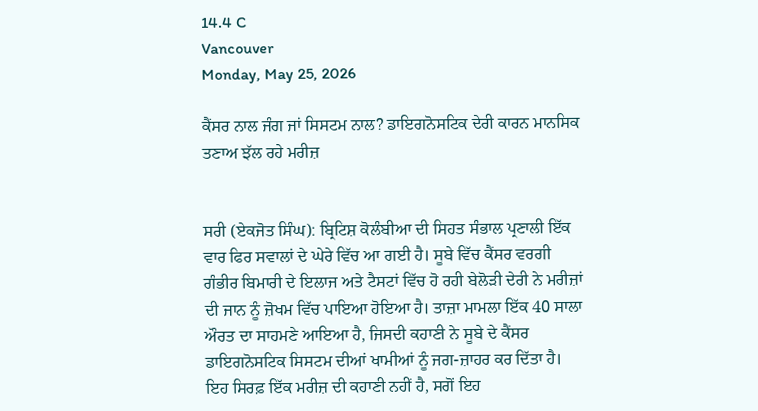14.4 C
Vancouver
Monday, May 25, 2026

ਕੈਂਸਰ ਨਾਲ ਜੰਗ ਜਾਂ ਸਿਸਟਮ ਨਾਲ? ਡਾਇਗਨੋਸਟਿਕ ਦੇਰੀ ਕਾਰਨ ਮਾਨਸਿਕ ਤਣਾਅ ਝੱਲ ਰਹੇ ਮਰੀਜ਼


ਸਰੀ (ਏਕਜੋਤ ਸਿੰਘ): ਬ੍ਰਿਟਿਸ਼ ਕੋਲੰਬੀਆ ਦੀ ਸਿਹਤ ਸੰਭਾਲ ਪ੍ਰਣਾਲੀ ਇੱਕ ਵਾਰ ਫਿਰ ਸਵਾਲਾਂ ਦੇ ਘੇਰੇ ਵਿੱਚ ਆ ਗਈ ਹੈ। ਸੂਬੇ ਵਿੱਚ ਕੈਂਸਰ ਵਰਗੀ ਗੰਭੀਰ ਬਿਮਾਰੀ ਦੇ ਇਲਾਜ ਅਤੇ ਟੈਸਟਾਂ ਵਿੱਚ ਹੋ ਰਹੀ ਬੇਲੋੜੀ ਦੇਰੀ ਨੇ ਮਰੀਜ਼ਾਂ ਦੀ ਜਾਨ ਨੂੰ ਜ਼ੋਖਮ ਵਿੱਚ ਪਾਇਆ ਹੋਇਆ ਹੈ। ਤਾਜ਼ਾ ਮਾਮਲਾ ਇੱਕ 40 ਸਾਲਾ ਔਰਤ ਦਾ ਸਾਹਮਣੇ ਆਇਆ ਹੈ, ਜਿਸਦੀ ਕਹਾਣੀ ਨੇ ਸੂਬੇ ਦੇ ਕੈਂਸਰ ਡਾਇਗਨੋਸਟਿਕ ਸਿਸਟਮ ਦੀਆਂ ਖਾਮੀਆਂ ਨੂੰ ਜਗ-ਜ਼ਾਹਰ ਕਰ ਦਿੱਤਾ ਹੈ। ਇਹ ਸਿਰਫ਼ ਇੱਕ ਮਰੀਜ਼ ਦੀ ਕਹਾਣੀ ਨਹੀਂ ਹੈ, ਸਗੋਂ ਇਹ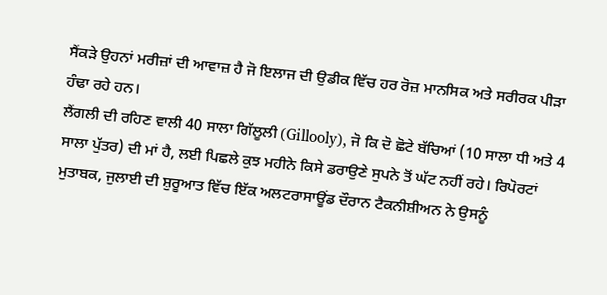ਸੈਂਕੜੇ ਉਹਨਾਂ ਮਰੀਜ਼ਾਂ ਦੀ ਆਵਾਜ਼ ਹੈ ਜੋ ਇਲਾਜ ਦੀ ਉਡੀਕ ਵਿੱਚ ਹਰ ਰੋਜ਼ ਮਾਨਸਿਕ ਅਤੇ ਸਰੀਰਕ ਪੀੜਾ ਹੰਢਾ ਰਹੇ ਹਨ।
ਲੈਂਗਲੀ ਦੀ ਰਹਿਣ ਵਾਲੀ 40 ਸਾਲਾ ਗਿੱਲੂਲੀ (Gillooly), ਜੋ ਕਿ ਦੋ ਛੋਟੇ ਬੱਚਿਆਂ (10 ਸਾਲਾ ਧੀ ਅਤੇ 4 ਸਾਲਾ ਪੁੱਤਰ) ਦੀ ਮਾਂ ਹੈ, ਲਈ ਪਿਛਲੇ ਕੁਝ ਮਹੀਨੇ ਕਿਸੇ ਡਰਾਉਣੇ ਸੁਪਨੇ ਤੋਂ ਘੱਟ ਨਹੀਂ ਰਹੇ। ਰਿਪੋਰਟਾਂ ਮੁਤਾਬਕ, ਜੁਲਾਈ ਦੀ ਸ਼ੁਰੂਆਤ ਵਿੱਚ ਇੱਕ ਅਲਟਰਾਸਾਊਂਡ ਦੌਰਾਨ ਟੈਕਨੀਸ਼ੀਅਨ ਨੇ ਉਸਨੂੰ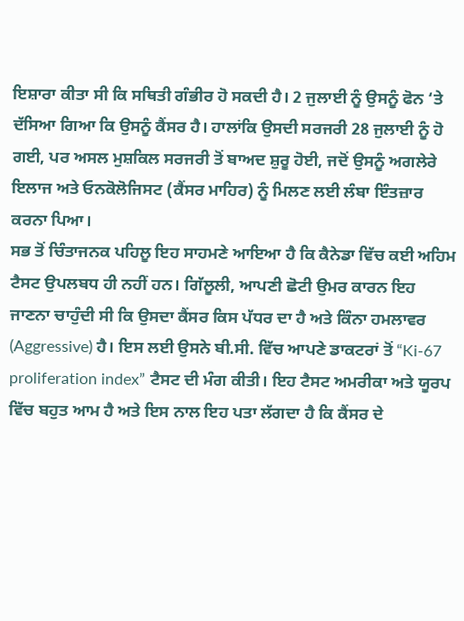ਇਸ਼ਾਰਾ ਕੀਤਾ ਸੀ ਕਿ ਸਥਿਤੀ ਗੰਭੀਰ ਹੋ ਸਕਦੀ ਹੈ। 2 ਜੁਲਾਈ ਨੂੰ ਉਸਨੂੰ ਫੋਨ ‘ਤੇ ਦੱਸਿਆ ਗਿਆ ਕਿ ਉਸਨੂੰ ਕੈਂਸਰ ਹੈ। ਹਾਲਾਂਕਿ ਉਸਦੀ ਸਰਜਰੀ 28 ਜੁਲਾਈ ਨੂੰ ਹੋ ਗਈ, ਪਰ ਅਸਲ ਮੁਸ਼ਕਿਲ ਸਰਜਰੀ ਤੋਂ ਬਾਅਦ ਸ਼ੁਰੂ ਹੋਈ, ਜਦੋਂ ਉਸਨੂੰ ਅਗਲੇਰੇ ਇਲਾਜ ਅਤੇ ਓਨਕੋਲੋਜਿਸਟ (ਕੈਂਸਰ ਮਾਹਿਰ) ਨੂੰ ਮਿਲਣ ਲਈ ਲੰਬਾ ਇੰਤਜ਼ਾਰ ਕਰਨਾ ਪਿਆ।
ਸਭ ਤੋਂ ਚਿੰਤਾਜਨਕ ਪਹਿਲੂ ਇਹ ਸਾਹਮਣੇ ਆਇਆ ਹੈ ਕਿ ਕੈਨੇਡਾ ਵਿੱਚ ਕਈ ਅਹਿਮ ਟੈਸਟ ਉਪਲਬਧ ਹੀ ਨਹੀਂ ਹਨ। ਗਿੱਲੂਲੀ, ਆਪਣੀ ਛੋਟੀ ਉਮਰ ਕਾਰਨ ਇਹ ਜਾਣਨਾ ਚਾਹੁੰਦੀ ਸੀ ਕਿ ਉਸਦਾ ਕੈਂਸਰ ਕਿਸ ਪੱਧਰ ਦਾ ਹੈ ਅਤੇ ਕਿੰਨਾ ਹਮਲਾਵਰ (Aggressive) ਹੈ। ਇਸ ਲਈ ਉਸਨੇ ਬੀ.ਸੀ. ਵਿੱਚ ਆਪਣੇ ਡਾਕਟਰਾਂ ਤੋਂ “Ki-67 proliferation index” ਟੈਸਟ ਦੀ ਮੰਗ ਕੀਤੀ। ਇਹ ਟੈਸਟ ਅਮਰੀਕਾ ਅਤੇ ਯੂਰਪ ਵਿੱਚ ਬਹੁਤ ਆਮ ਹੈ ਅਤੇ ਇਸ ਨਾਲ ਇਹ ਪਤਾ ਲੱਗਦਾ ਹੈ ਕਿ ਕੈਂਸਰ ਦੇ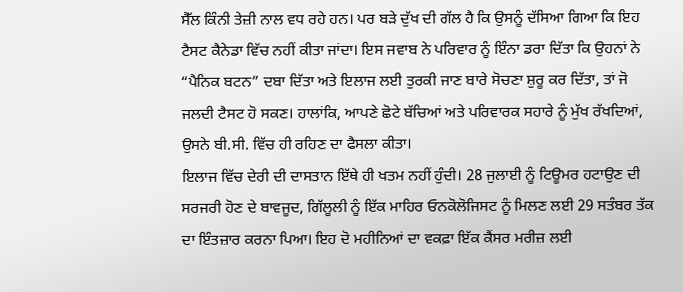ਸੈੱਲ ਕਿੰਨੀ ਤੇਜ਼ੀ ਨਾਲ ਵਧ ਰਹੇ ਹਨ। ਪਰ ਬੜੇ ਦੁੱਖ ਦੀ ਗੱਲ ਹੈ ਕਿ ਉਸਨੂੰ ਦੱਸਿਆ ਗਿਆ ਕਿ ਇਹ ਟੈਸਟ ਕੈਨੇਡਾ ਵਿੱਚ ਨਹੀਂ ਕੀਤਾ ਜਾਂਦਾ। ਇਸ ਜਵਾਬ ਨੇ ਪਰਿਵਾਰ ਨੂੰ ਇੰਨਾ ਡਰਾ ਦਿੱਤਾ ਕਿ ਉਹਨਾਂ ਨੇ “ਪੈਨਿਕ ਬਟਨ” ਦਬਾ ਦਿੱਤਾ ਅਤੇ ਇਲਾਜ ਲਈ ਤੁਰਕੀ ਜਾਣ ਬਾਰੇ ਸੋਚਣਾ ਸ਼ੁਰੂ ਕਰ ਦਿੱਤਾ, ਤਾਂ ਜੋ ਜਲਦੀ ਟੈਸਟ ਹੋ ਸਕਣ। ਹਾਲਾਂਕਿ, ਆਪਣੇ ਛੋਟੇ ਬੱਚਿਆਂ ਅਤੇ ਪਰਿਵਾਰਕ ਸਹਾਰੇ ਨੂੰ ਮੁੱਖ ਰੱਖਦਿਆਂ, ਉਸਨੇ ਬੀ.ਸੀ. ਵਿੱਚ ਹੀ ਰਹਿਣ ਦਾ ਫੈਸਲਾ ਕੀਤਾ।
ਇਲਾਜ ਵਿੱਚ ਦੇਰੀ ਦੀ ਦਾਸਤਾਨ ਇੱਥੇ ਹੀ ਖਤਮ ਨਹੀਂ ਹੁੰਦੀ। 28 ਜੁਲਾਈ ਨੂੰ ਟਿਊਮਰ ਹਟਾਉਣ ਦੀ ਸਰਜਰੀ ਹੋਣ ਦੇ ਬਾਵਜੂਦ, ਗਿੱਲੂਲੀ ਨੂੰ ਇੱਕ ਮਾਹਿਰ ਓਨਕੋਲੋਜਿਸਟ ਨੂੰ ਮਿਲਣ ਲਈ 29 ਸਤੰਬਰ ਤੱਕ ਦਾ ਇੰਤਜ਼ਾਰ ਕਰਨਾ ਪਿਆ। ਇਹ ਦੋ ਮਹੀਨਿਆਂ ਦਾ ਵਕਫ਼ਾ ਇੱਕ ਕੈਂਸਰ ਮਰੀਜ਼ ਲਈ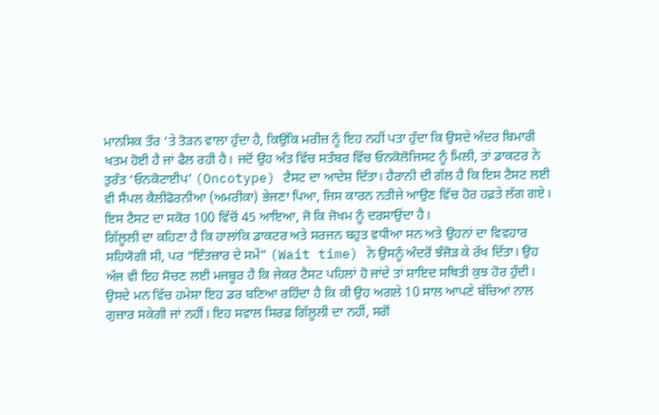ਮਾਨਸਿਕ ਤੌਰ ‘ਤੇ ਤੋੜਨ ਵਾਲਾ ਹੁੰਦਾ ਹੈ, ਕਿਉਂਕਿ ਮਰੀਜ਼ ਨੂੰ ਇਹ ਨਹੀਂ ਪਤਾ ਹੁੰਦਾ ਕਿ ਉਸਦੇ ਅੰਦਰ ਬਿਮਾਰੀ ਖਤਮ ਹੋਈ ਹੈ ਜਾਂ ਫੈਲ ਰਹੀ ਹੈ। ਜਦੋਂ ਉਹ ਅੰਤ ਵਿੱਚ ਸਤੰਬਰ ਵਿੱਚ ਓਨਕੋਲੋਜਿਸਟ ਨੂੰ ਮਿਲੀ, ਤਾਂ ਡਾਕਟਰ ਨੇ ਤੁਰੰਤ ‘ਓਨਕੋਟਾਈਪ’ (Oncotype) ਟੈਸਟ ਦਾ ਆਦੇਸ਼ ਦਿੱਤਾ। ਹੈਰਾਨੀ ਦੀ ਗੱਲ ਹੈ ਕਿ ਇਸ ਟੈਸਟ ਲਈ ਵੀ ਸੈਂਪਲ ਕੈਲੀਫੋਰਨੀਆ (ਅਮਰੀਕਾ) ਭੇਜਣਾ ਪਿਆ, ਜਿਸ ਕਾਰਨ ਨਤੀਜੇ ਆਉਣ ਵਿੱਚ ਹੋਰ ਹਫ਼ਤੇ ਲੱਗ ਗਏ। ਇਸ ਟੈਸਟ ਦਾ ਸਕੋਰ 100 ਵਿੱਚੋਂ 45 ਆਇਆ, ਜੋ ਕਿ ਜੋਖਮ ਨੂੰ ਦਰਸਾਉਂਦਾ ਹੈ।
ਗਿੱਲੂਲੀ ਦਾ ਕਹਿਣਾ ਹੈ ਕਿ ਹਾਲਾਂਕਿ ਡਾਕਟਰ ਅਤੇ ਸਰਜਨ ਬਹੁਤ ਵਧੀਆ ਸਨ ਅਤੇ ਉਹਨਾਂ ਦਾ ਵਿਵਹਾਰ ਸਹਿਯੋਗੀ ਸੀ, ਪਰ “ਇੰਤਜ਼ਾਰ ਦੇ ਸਮੇਂ” (Wait time) ਨੇ ਉਸਨੂੰ ਅੰਦਰੋਂ ਝੰਜੋੜ ਕੇ ਰੱਖ ਦਿੱਤਾ। ਉਹ ਅੱਜ ਵੀ ਇਹ ਸੋਚਣ ਲਈ ਮਜਬੂਰ ਹੈ ਕਿ ਜੇਕਰ ਟੈਸਟ ਪਹਿਲਾਂ ਹੋ ਜਾਂਦੇ ਤਾਂ ਸ਼ਾਇਦ ਸਥਿਤੀ ਕੁਝ ਹੋਰ ਹੁੰਦੀ। ਉਸਦੇ ਮਨ ਵਿੱਚ ਹਮੇਸ਼ਾ ਇਹ ਡਰ ਬਣਿਆ ਰਹਿੰਦਾ ਹੈ ਕਿ ਕੀ ਉਹ ਅਗਲੇ 10 ਸਾਲ ਆਪਣੇ ਬੱਚਿਆਂ ਨਾਲ ਗੁਜ਼ਾਰ ਸਕੇਗੀ ਜਾਂ ਨਹੀਂ। ਇਹ ਸਵਾਲ ਸਿਰਫ਼ ਗਿੱਲੂਲੀ ਦਾ ਨਹੀਂ, ਸਗੋਂ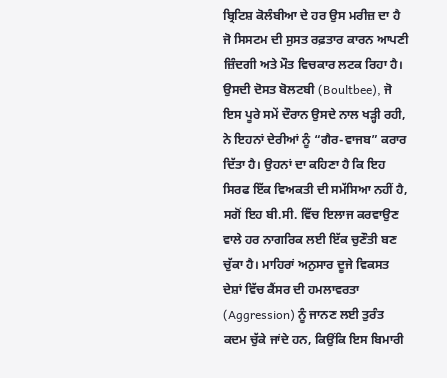ਬ੍ਰਿਟਿਸ਼ ਕੋਲੰਬੀਆ ਦੇ ਹਰ ਉਸ ਮਰੀਜ਼ ਦਾ ਹੈ ਜੋ ਸਿਸਟਮ ਦੀ ਸੁਸਤ ਰਫ਼ਤਾਰ ਕਾਰਨ ਆਪਣੀ ਜ਼ਿੰਦਗੀ ਅਤੇ ਮੌਤ ਵਿਚਕਾਰ ਲਟਕ ਰਿਹਾ ਹੈ।
ਉਸਦੀ ਦੋਸਤ ਬੋਲਟਬੀ (Boultbee), ਜੋ ਇਸ ਪੂਰੇ ਸਮੇਂ ਦੌਰਾਨ ਉਸਦੇ ਨਾਲ ਖੜ੍ਹੀ ਰਹੀ, ਨੇ ਇਹਨਾਂ ਦੇਰੀਆਂ ਨੂੰ “ਗੈਰ-ਵਾਜਬ” ਕਰਾਰ ਦਿੱਤਾ ਹੈ। ਉਹਨਾਂ ਦਾ ਕਹਿਣਾ ਹੈ ਕਿ ਇਹ ਸਿਰਫ ਇੱਕ ਵਿਅਕਤੀ ਦੀ ਸਮੱਸਿਆ ਨਹੀਂ ਹੈ, ਸਗੋਂ ਇਹ ਬੀ.ਸੀ. ਵਿੱਚ ਇਲਾਜ ਕਰਵਾਉਣ ਵਾਲੇ ਹਰ ਨਾਗਰਿਕ ਲਈ ਇੱਕ ਚੁਣੌਤੀ ਬਣ ਚੁੱਕਾ ਹੈ। ਮਾਹਿਰਾਂ ਅਨੁਸਾਰ ਦੂਜੇ ਵਿਕਸਤ ਦੇਸ਼ਾਂ ਵਿੱਚ ਕੈਂਸਰ ਦੀ ਹਮਲਾਵਰਤਾ (Aggression) ਨੂੰ ਜਾਨਣ ਲਈ ਤੁਰੰਤ ਕਦਮ ਚੁੱਕੇ ਜਾਂਦੇ ਹਨ, ਕਿਉਂਕਿ ਇਸ ਬਿਮਾਰੀ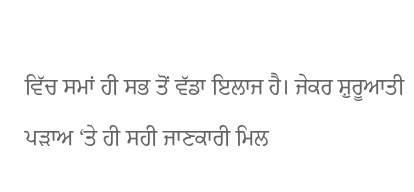ਵਿੱਚ ਸਮਾਂ ਹੀ ਸਭ ਤੋਂ ਵੱਡਾ ਇਲਾਜ ਹੈ। ਜੇਕਰ ਸ਼ੁਰੂਆਤੀ ਪੜਾਅ ‘ਤੇ ਹੀ ਸਹੀ ਜਾਣਕਾਰੀ ਮਿਲ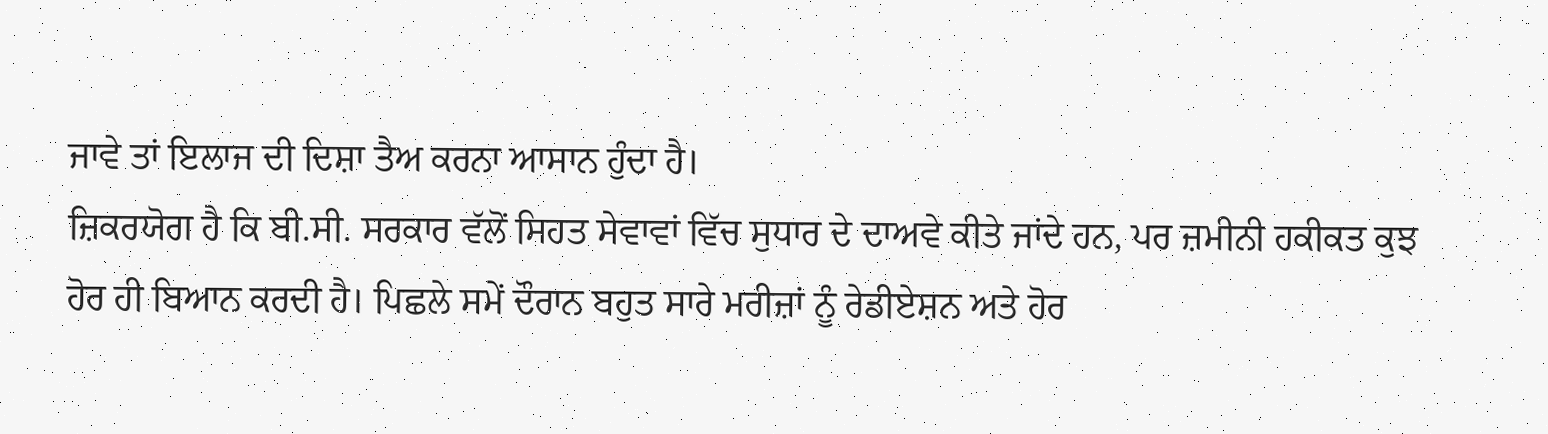ਜਾਵੇ ਤਾਂ ਇਲਾਜ ਦੀ ਦਿਸ਼ਾ ਤੈਅ ਕਰਨਾ ਆਸਾਨ ਹੁੰਦਾ ਹੈ।
ਜ਼ਿਕਰਯੋਗ ਹੈ ਕਿ ਬੀ.ਸੀ. ਸਰਕਾਰ ਵੱਲੋਂ ਸਿਹਤ ਸੇਵਾਵਾਂ ਵਿੱਚ ਸੁਧਾਰ ਦੇ ਦਾਅਵੇ ਕੀਤੇ ਜਾਂਦੇ ਹਨ, ਪਰ ਜ਼ਮੀਨੀ ਹਕੀਕਤ ਕੁਝ ਹੋਰ ਹੀ ਬਿਆਨ ਕਰਦੀ ਹੈ। ਪਿਛਲੇ ਸਮੇਂ ਦੌਰਾਨ ਬਹੁਤ ਸਾਰੇ ਮਰੀਜ਼ਾਂ ਨੂੰ ਰੇਡੀਏਸ਼ਨ ਅਤੇ ਹੋਰ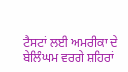ਟੈਸਟਾਂ ਲਈ ਅਮਰੀਕਾ ਦੇ ਬੇਲਿੰਘਮ ਵਰਗੇ ਸ਼ਹਿਰਾਂ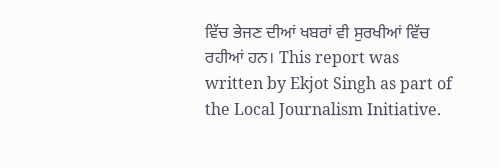ਵਿੱਚ ਭੇਜਣ ਦੀਆਂ ਖਬਰਾਂ ਵੀ ਸੁਰਖੀਆਂ ਵਿੱਚ ਰਹੀਆਂ ਹਨ। This report was written by Ekjot Singh as part of the Local Journalism Initiative.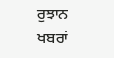ਰੁਝਾਨ ਖਬਰਾਂ